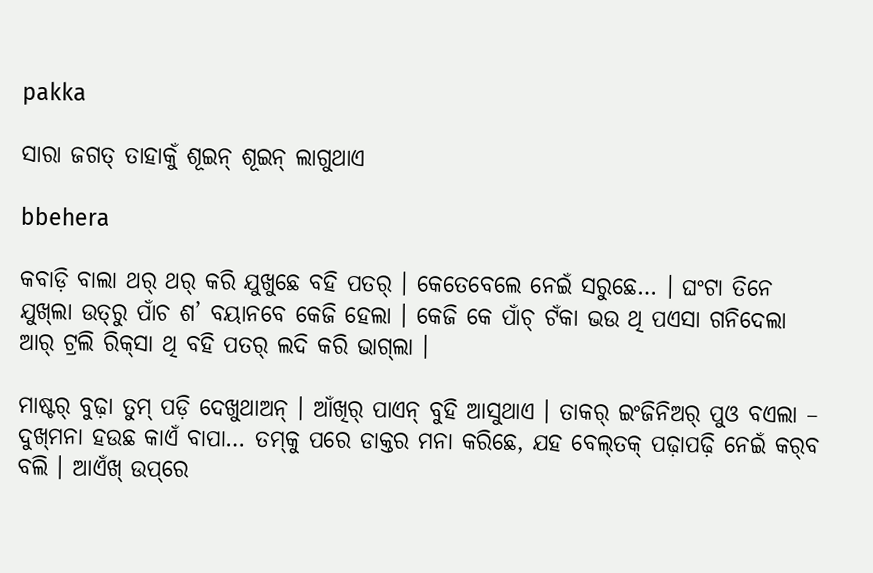pakka

ସାରା ଜଗତ୍‌ ତାହାକୁଁ ଶୂଇନ୍‌ ଶୂଇନ୍‌ ଲାଗୁଥାଏ

bbehera

କବାଡ଼ି ବାଲା ଥର୍‌ ଥର୍‌ କରି ଯୁଖୁଛେ ବହି ପତର୍‌ । କେତେବେଲେ ନେଇଁ ସରୁଛେ… । ଘଂଟା ତିନେ ଯୁଖ୍‌ଲା ଉତ୍‌ରୁ ପାଁଚ ଶ’ ବୟାନବେ କେଜି ହେଲା । କେଜି କେ ପାଁଚ୍‌ ଟଁକା ଭଉ ଥି ପଏସା ଗନିଦେଲା ଆର୍‌ ଟ୍ରଲି ରିକ୍‌ସା ଥି ବହି ପତର୍‌ ଲଦି କରି ଭାଗ୍‌ଲା ।

ମାଷ୍ଟର୍‌ ବୁଢ଼ା ତୁମ୍‌ ପଡ଼ି ଦେଖୁଥାଅନ୍‌ । ଆଁଖିର୍‌ ପାଏନ୍‌ ବୁହି ଆସୁଥାଏ । ତାକର୍‌ ଇଂଜିନିଅର୍‌ ପୁଓ ବଏଲା – ଦୁଖ୍‌ମନା ହଉଛ କାଏଁ ବାପା… ତମ୍‌କୁ ପରେ ଡାକ୍ତର ମନା କରିଛେ, ଯହ ବେଲ୍‌ତକ୍‌ ପଢ଼ାପଢ଼ି ନେଇଁ କର୍‌ବ ବଲି । ଆଏଁଖ୍‌ ଉପ୍‌ରେ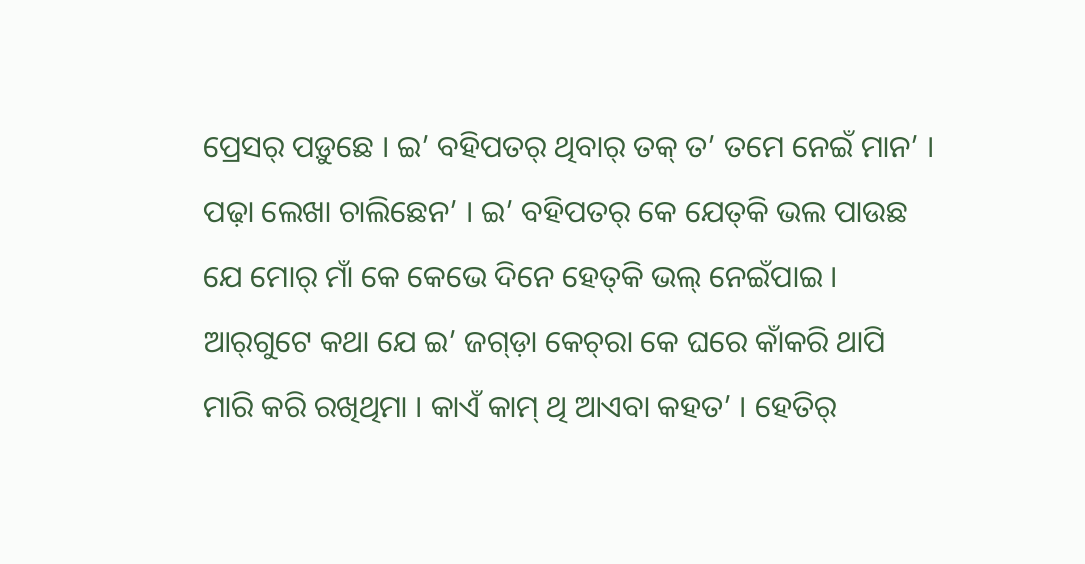ପ୍ରେସର୍‌ ପଡ଼ୁଛେ । ଇ’ ବହିପତର୍‌ ଥିବାର୍‌ ତକ୍‌ ତ’ ତମେ ନେଇଁ ମାନ’ । ପଢ଼ା ଲେଖା ଚାଲିଛେନ’ । ଇ’ ବହିପତର୍‌ କେ ଯେତ୍‌କି ଭଲ ପାଉଛ ଯେ ମୋର୍‌ ମାଁ କେ କେଭେ ଦିନେ ହେତ୍‌କି ଭଲ୍‌ ନେଇଁପାଇ । ଆର୍‌ଗୁଟେ କଥା ଯେ ଇ’ ଜଗ୍‌ଡ଼ା କେଚ୍‌ରା କେ ଘରେ କାଁକରି ଥାପି ମାରି କରି ରଖିଥିମା । କାଏଁ କାମ୍‌ ଥି ଆଏବା କହତ’ । ହେତିର୍‌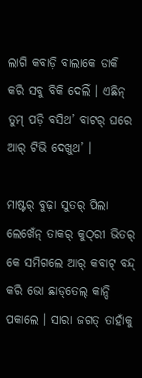ଲାଗି କବାଡ଼ି ବାଲାକେ ଡାକି କରି ସବୁ ବିକି ଦେଲିଁ । ଏଛିନ୍‌ ତୁମ୍‌ ପଡ଼ି ବସିଥ’ ବାଟର୍‌ ଘରେ ଆର୍‌ ଟିଭି ଦେଖୁଥ’ ।

ମାଷ୍ଟର୍‌ ବୁଢ଼ା ସୁତର୍‌ ପିଲା ଲେଖେଁନ୍‌ ତାକର୍‌ କୁଠ୍‌ରୀ ଭିତର୍‌ କେ ସମିଗଲେ ଆର୍‌ କବାଟ୍‌ ବନ୍ଦ୍‌ କରି ଭୋ ଛାଡ୍‌ତେଲ୍‌ କାନ୍ଦି ପକାଲେ । ସାରା ଜଗତ୍‌ ତାହାଁକୁ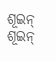ଶୂଇନ୍‌ ଶୂଇନ୍‌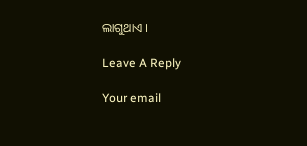ଲାଗୁଥାଏ ।

Leave A Reply

Your email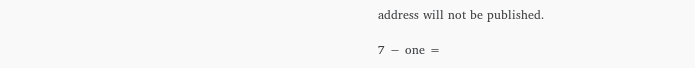address will not be published.

7 − one =